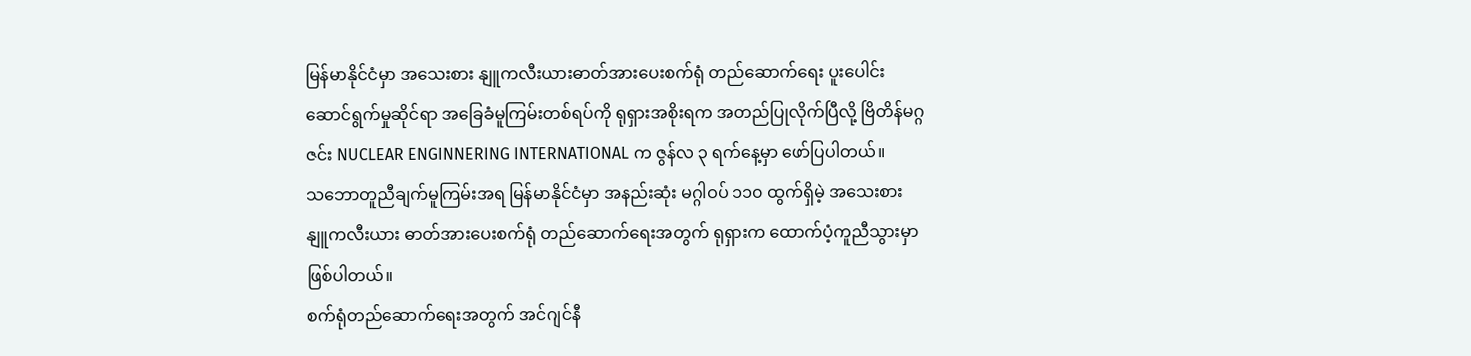မြန်မာနိုင်ငံမှာ အသေးစား နျူကလီးယားဓာတ်အားပေးစက်ရုံ တည်ဆောက်ရေး ပူးပေါင်းဆောင်ရွက်မှုဆိုင်ရာ အခြေခံမူကြမ်းတစ်ရပ်ကို ရုရှားအစိုးရက အတည်ပြုလိုက်ပြီလို့ ဗြိတိန်မဂ္ဂဇင်း NUCLEAR ENGINNERING INTERNATIONAL က ဇွန်လ ၃ ရက်နေ့မှာ ဖော်ပြပါတယ်။
သဘောတူညီချက်မူကြမ်းအရ မြန်မာနိုင်ငံမှာ အနည်းဆုံး မဂ္ဂါဝပ် ၁၁၀ ထွက်ရှိမဲ့ အသေးစား နျူကလီးယား ဓာတ်အားပေးစက်ရုံ တည်ဆောက်ရေးအတွက် ရုရှားက ထောက်ပံ့ကူညီသွားမှာ ဖြစ်ပါတယ်။
စက်ရုံတည်ဆောက်ရေးအတွက် အင်ဂျင်နီ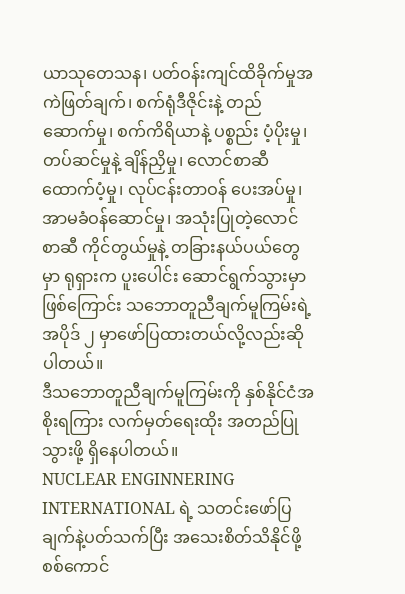ယာသုတေသန၊ ပတ်ဝန်းကျင်ထိခိုက်မှုအကဲဖြတ်ချက်၊ စက်ရုံဒီဇိုင်းနဲ့ တည်ဆောက်မှု၊ စက်ကိရိယာနဲ့ ပစ္စည်း ပံ့ပိုးမှု၊ တပ်ဆင်မှုနဲ့ ချိန်ညှိမှု၊ လောင်စာဆီ ထောက်ပံ့မှု၊ လုပ်ငန်းတာဝန် ပေးအပ်မှု၊ အာမခံဝန်ဆောင်မှု၊ အသုံးပြုတဲ့လောင်စာဆီ ကိုင်တွယ်မှုနဲ့ တခြားနယ်ပယ်တွေမှာ ရုရှားက ပူးပေါင်း ဆောင်ရွက်သွားမှာဖြစ်ကြောင်း သဘောတူညီချက်မူကြမ်းရဲ့ အပိုဒ် ၂ မှာဖော်ပြထားတယ်လို့လည်းဆိုပါတယ်။
ဒီသဘောတူညီချက်မူကြမ်းကို နှစ်နိုင်ငံအစိုးရကြား လက်မှတ်ရေးထိုး အတည်ပြုသွားဖို့ ရှိနေပါတယ်။
NUCLEAR ENGINNERING INTERNATIONAL ရဲ့ သတင်းဖော်ပြချက်နဲ့ပတ်သက်ပြီး အသေးစိတ်သိနိုင်ဖို့ စစ်ကောင်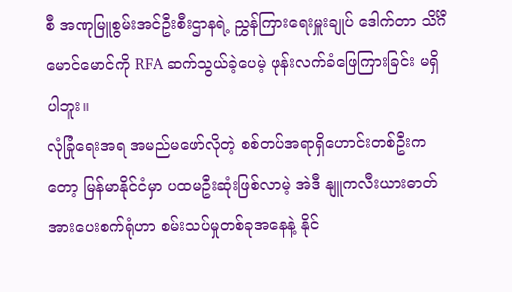စီ အဏုမြူစွမ်းအင်ဦးစီးဌာနရဲ့ ညွှန်ကြားရေးမှူးချုပ် ဒေါက်တာ သိင်္ဂီမောင်မောင်ကို RFA ဆက်သွယ်ခဲ့ပေမဲ့ ဖုန်းလက်ခံဖြေကြားခြင်း မရှိပါဘူး။
လုံခြုံရေးအရ အမည်မဖော်လိုတဲ့ စစ်တပ်အရာရှိဟောင်းတစ်ဦးကတော့ မြန်မာနိုင်ငံမှာ ပထမဦးဆုံးဖြစ်လာမဲ့ အဲဒီ နျူကလီးယားဓာတ်အားပေးစက်ရုံဟာ စမ်းသပ်မှုတစ်ခုအနေနဲ့ နိုင်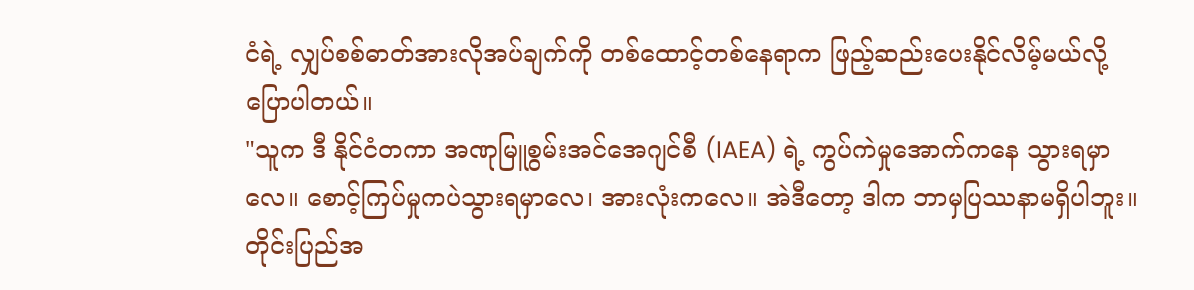ငံရဲ့ လျှပ်စစ်ဓာတ်အားလိုအပ်ချက်ကို တစ်ထောင့်တစ်နေရာက ဖြည့်ဆည်းပေးနိုင်လိမ့်မယ်လို့ ပြောပါတယ်။
"သူက ဒီ နိုင်ငံတကာ အဏုမြူစွမ်းအင်အေဂျင်စီ (IAEA) ရဲ့ ကွပ်ကဲမှုအောက်ကနေ သွားရမှာလေ။ စောင့်ကြပ်မှုကပဲသွားရမှာလေ၊ အားလုံးကလေ။ အဲဒီတော့ ဒါက ဘာမှပြဿနာမရှိပါဘူး။ တိုင်းပြည်အ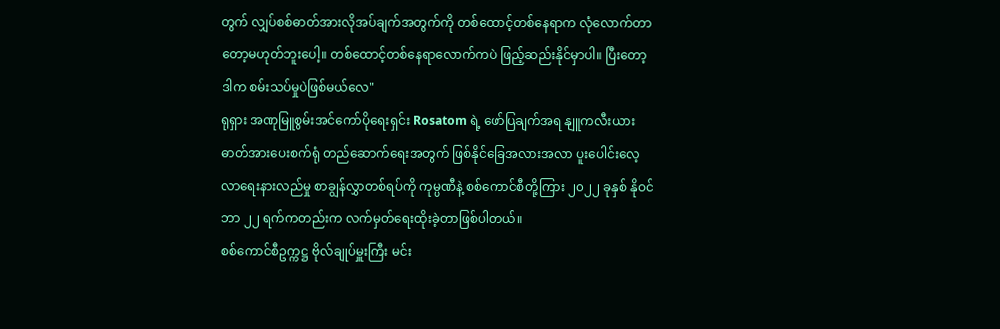တွက် လျှပ်စစ်ဓာတ်အားလိုအပ်ချက်အတွက်ကို တစ်ထောင့်တစ်နေရာက လုံလောက်တာတော့မဟုတ်ဘူးပေါ့။ တစ်ထောင့်တစ်နေရာလောက်ကပဲ ဖြည့်ဆည်းနိုင်မှာပါ။ ပြီးတော့ ဒါက စမ်းသပ်မှုပဲဖြစ်မယ်လေ"
ရုရှား အဏုမြူစွမ်းအင်ကော်ပိုရေးရှင်း Rosatom ရဲ့ ဖော်ပြချက်အရ နျူကလီးယားဓာတ်အားပေးစက်ရုံ တည်ဆောက်ရေးအတွက် ဖြစ်နိုင်ခြေအလားအလာ ပူးပေါင်းလေ့လာရေးနားလည်မှု စာချွန်လွှာတစ်ရပ်ကို ကုမ္ပဏီနဲ့ စစ်ကောင်စီတို့ကြား ၂၀၂၂ ခုနှစ် နိုဝင်ဘာ ၂၂ ရက်ကတည်းက လက်မှတ်ရေးထိုးခဲ့တာဖြစ်ပါတယ်။
စစ်ကောင်စီဥက္ကဋ္ဌ ဗိုလ်ချုပ်မှူးကြီး မင်း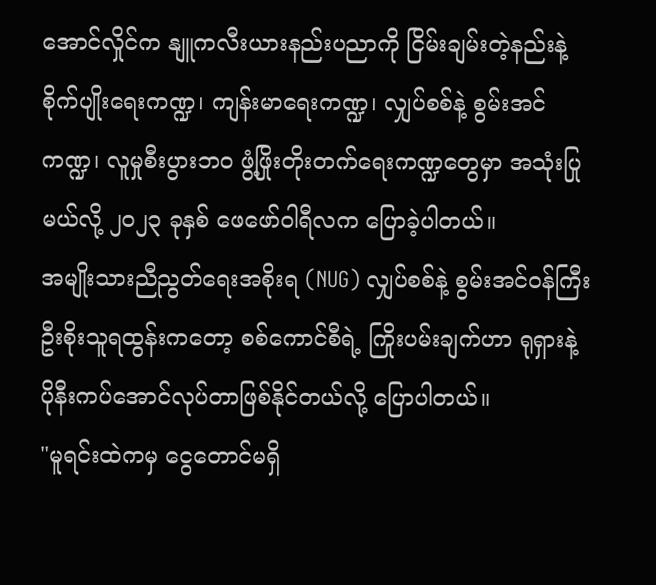အောင်လှိုင်က နျူကလီးယားနည်းပညာကို ငြိမ်းချမ်းတဲ့နည်းနဲ့ စိုက်ပျိုးရေးကဏ္ဍ၊ ကျန်းမာရေးကဏ္ဍ၊ လျှပ်စစ်နဲ့ စွမ်းအင်ကဏ္ဍ၊ လူမှုစီးပွားဘဝ ဖွံ့ဖြိုးတိုးတက်ရေးကဏ္ဍတွေမှာ အသုံးပြုမယ်လို့ ၂၀၂၃ ခုနှစ် ဖေဖော်ဝါရီလက ပြောခဲ့ပါတယ်။
အမျိုးသားညီညွတ်ရေးအစိုးရ (NUG) လျှပ်စစ်နဲ့ စွမ်းအင်ဝန်ကြီး ဦးစိုးသူရထွန်းကတော့ စစ်ကောင်စီရဲ့ ကြိုးပမ်းချက်ဟာ ရုရှားနဲ့ ပိုနီးကပ်အောင်လုပ်တာဖြစ်နိုင်တယ်လို့ ပြောပါတယ်။
"မူရင်းထဲကမှ ငွေတောင်မရှိ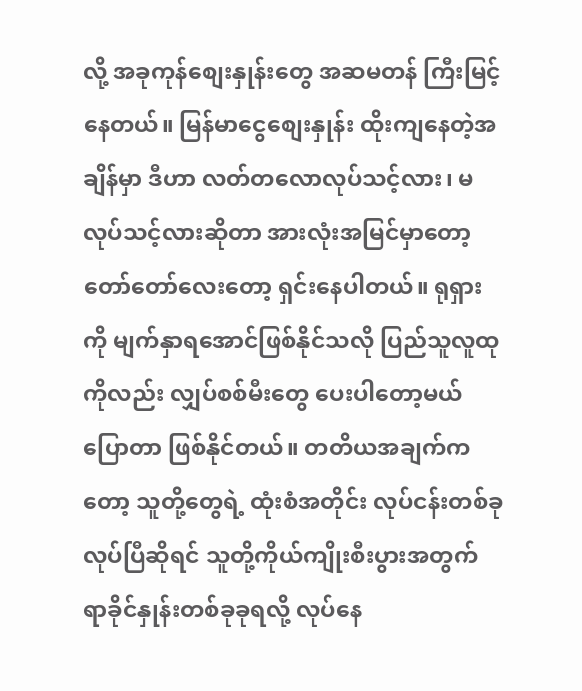လို့ အခုကုန်စျေးနှုန်းတွေ အဆမတန် ကြီးမြင့်နေတယ်။ မြန်မာငွေစျေးနှုန်း ထိုးကျနေတဲ့အချိန်မှာ ဒီဟာ လတ်တလောလုပ်သင့်လား၊ မလုပ်သင့်လားဆိုတာ အားလုံးအမြင်မှာတော့ တော်တော်လေးတော့ ရှင်းနေပါတယ်။ ရုရှားကို မျက်နှာရအောင်ဖြစ်နိုင်သလို ပြည်သူလူထုကိုလည်း လျှပ်စစ်မီးတွေ ပေးပါတော့မယ်ပြောတာ ဖြစ်နိုင်တယ်။ တတိယအချက်ကတော့ သူတို့တွေရဲ့ ထုံးစံအတိုင်း လုပ်ငန်းတစ်ခုလုပ်ပြီဆိုရင် သူတို့ကိုယ်ကျိုးစီးပွားအတွက် ရာခိုင်နှုန်းတစ်ခုခုရလို့ လုပ်နေ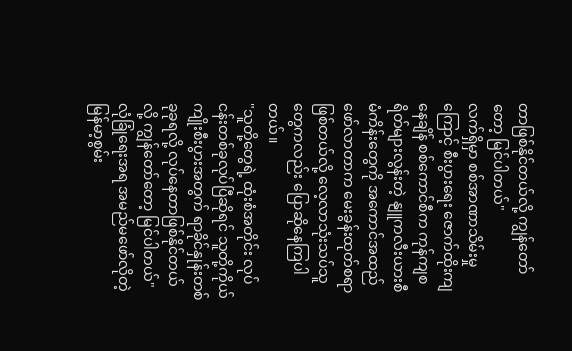တာဖြစ်နိုင်တယ်လို့ ကျွန်တော်တော့ မြင်ပါတယ်"
လက်ရှိမှာ စစ်အာဏာသိမ်းမှုကြောင့် စီးပွားရေး ဇောက်ထိုးကျနေချိန် စစ်ကောင်စီက ကုန်ကျစရိတ်များလွန်းတဲ့ နျူကလီးယားစီမံကိန်းတွေကို အကောင်အထည်ဖော်လာတာက မေးခွန်းထုတ်စရာဖြစ်တယ်လို့ လေ့လာသုံးသပ်သူတွေကလည်း ပြောဆိုနေကြပါတယ်။
"သူတို့တွေရဲ့ ထုံးစံအတိုင်း လုပ်ငန်းတစ်ခုလုပ်ပြီဆိုရင် သူတို့ကိုယ်ကျိုးစီးပွားအတွက် ရာခိုင်နှုန်းတစ်ခုခုရလို့ လုပ်နေတာဖြစ်နိုင်တယ်လို့ ကျွန်တော်တော့ မြင်ပါတယ်"
လုံခြုံရေးအရ အမည်မဖော်လိုတဲ့ မြန်မာ့စွမ်း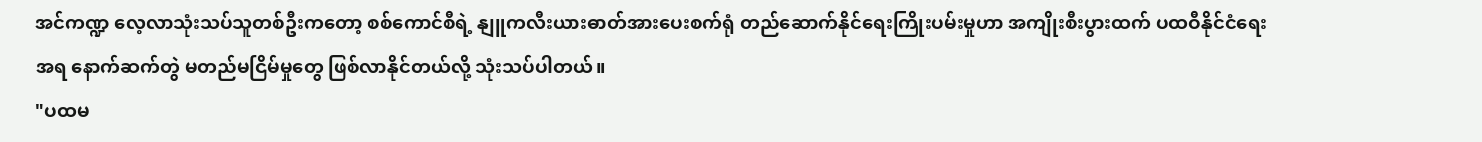အင်ကဏ္ဍ လေ့လာသုံးသပ်သူတစ်ဦးကတော့ စစ်ကောင်စီရဲ့ နျူကလီးယားဓာတ်အားပေးစက်ရုံ တည်ဆောက်နိုင်ရေးကြိုးပမ်းမှုဟာ အကျိုးစီးပွားထက် ပထဝီနိုင်ငံရေးအရ နောက်ဆက်တွဲ မတည်မငြိမ်မှုတွေ ဖြစ်လာနိုင်တယ်လို့ သုံးသပ်ပါတယ်။
"ပထမ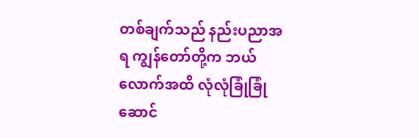တစ်ချက်သည် နည်းပညာအရ ကျွန်တော်တို့က ဘယ်လောက်အထိ လုံလုံခြုံခြုံ ဆောင်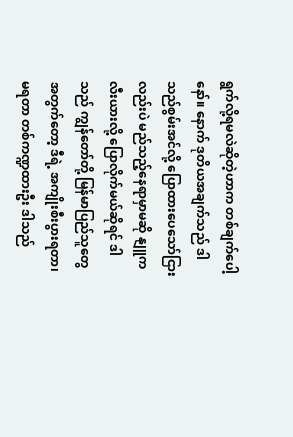ရွက်လို့ရမလဲဆိုတဲ့ဟာက တစ်ချက်ပေါ့နော်။ နောက် ဒုတိယအချက်သည် ဒါသည်စွမ်းအင်လို့ ပြောထားပေသော်ငြားလည်းပဲ မည်သည့်နေရာမှာမဆို နျူကလီးယားလို့ ပြောလိုက်မယ်ဆိုရင် ဒါသည် ကျွန်တော်တို့ မြန်မာပြည်သူတွေအတွက်တော့ ဒီရဲ့ အကျိုးစီးပွားရတာ၊ မရတာ တစ်ကဏ္ဍထားဦး ဒါသည်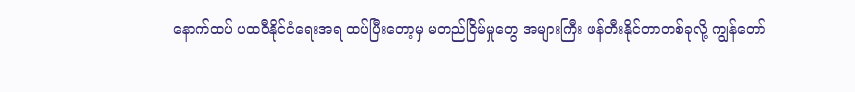နောက်ထပ် ပထဝီနိုင်ငံရေးအရ ထပ်ပြီးတော့မှ မတည်ငြိမ်မှုတွေ အများကြီး ဖန်တီးနိုင်တာတစ်ခုလို့ ကျွန်တော်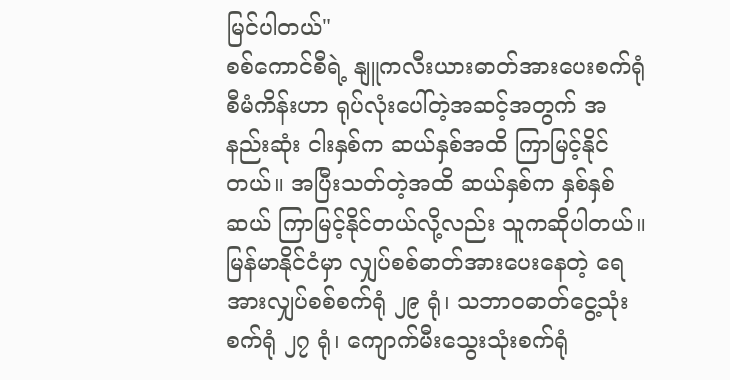မြင်ပါတယ်"
စစ်ကောင်စီရဲ့ နျူကလီးယားဓာတ်အားပေးစက်ရုံစီမံကိန်းဟာ ရုပ်လုံးပေါ်တဲ့အဆင့်အတွက် အနည်းဆုံး ငါးနှစ်က ဆယ်နှစ်အထိ ကြာမြင့်နိုင်တယ်။ အပြီးသတ်တဲ့အထိ ဆယ်နှစ်က နှစ်နှစ်ဆယ် ကြာမြင့်နိုင်တယ်လို့လည်း သူကဆိုပါတယ်။
မြန်မာနိုင်ငံမှာ လျှပ်စစ်ဓာတ်အားပေးနေတဲ့ ရေအားလျှပ်စစ်စက်ရုံ ၂၉ ရုံ၊ သဘာဝဓာတ်ငွေ့သုံးစက်ရုံ ၂၇ ရုံ၊ ကျောက်မီးသွေးသုံးစက်ရုံ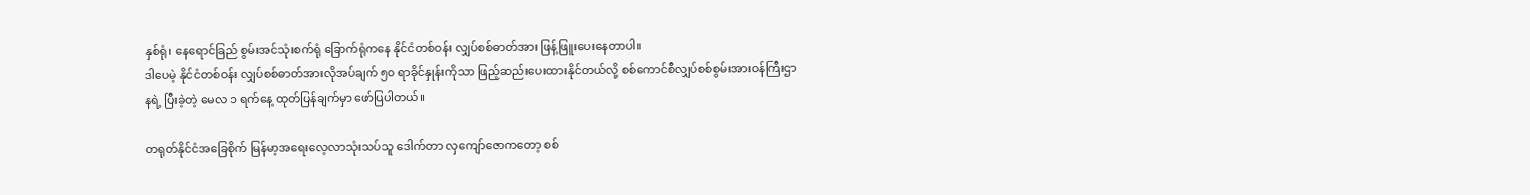နှစ်ရုံ၊ နေရောင်ခြည် စွမ်းအင်သုံးစက်ရုံ ခြောက်ရုံကနေ နိုင်ငံတစ်ဝန်း လျှပ်စစ်ဓာတ်အား ဖြန့်ဖြူးပေးနေတာပါ။
ဒါပေမဲ့ နိုင်ငံတစ်ဝန်း လျှပ်စစ်ဓာတ်အားလိုအပ်ချက် ၅၀ ရာခိုင်နှုန်းကိုသာ ဖြည့်ဆည်းပေးထားနိုင်တယ်လို့ စစ်ကောင်စီလျှပ်စစ်စွမ်းအားဝန်ကြီးဌာနရဲ့ ပြီးခဲ့တဲ့ မေလ ၁ ရက်နေ့ ထုတ်ပြန်ချက်မှာ ဖော်ပြပါတယ်။

တရုတ်နိုင်ငံအခြေစိုက် မြန်မာ့အရေးလေ့လာသုံးသပ်သူ ဒေါက်တာ လှကျော်ဇောကတော့ စစ်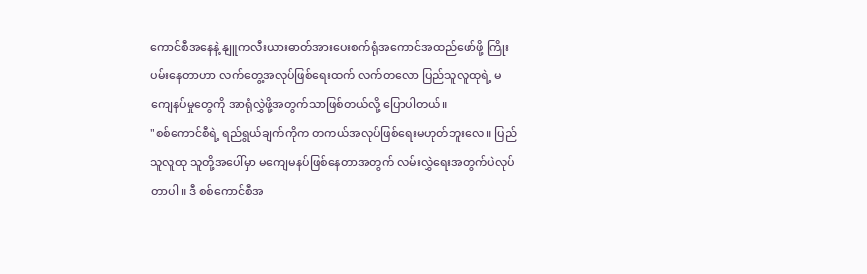ကောင်စီအနေနဲ့ နျူကလီးယားဓာတ်အားပေးစက်ရုံအကောင်အထည်ဖော်ဖို့ ကြိုးပမ်းနေတာဟာ လက်တွေ့အလုပ်ဖြစ်ရေးထက် လက်တလော ပြည်သူလူထုရဲ့ မကျေနပ်မှုတွေကို အာရုံလွှဲဖို့အတွက်သာဖြစ်တယ်လို့ ပြောပါတယ်။
"စစ်ကောင်စီရဲ့ ရည်ရွယ်ချက်ကိုက တကယ်အလုပ်ဖြစ်ရေးမဟုတ်ဘူးလေ။ ပြည်သူလူထု သူတို့အပေါ်မှာ မကျေမနပ်ဖြစ်နေတာအတွက် လမ်းလွှဲရေးအတွက်ပဲလုပ်တာပါ။ ဒီ စစ်ကောင်စီအ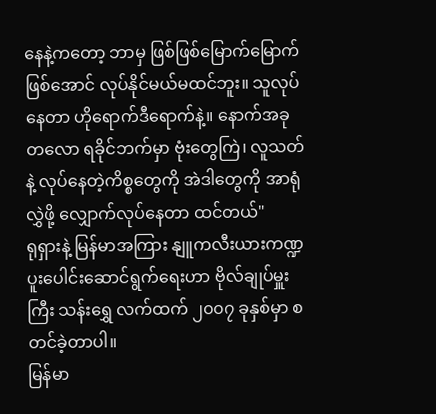နေနဲ့ကတော့ ဘာမှ ဖြစ်ဖြစ်မြောက်မြောက်ဖြစ်အောင် လုပ်နိုင်မယ်မထင်ဘူး။ သူလုပ်နေတာ ဟိုရောက်ဒီရောက်နဲ့။ နောက်အခုတလော ရခိုင်ဘက်မှာ ဗုံးတွေကြဲ၊ လူသတ်နဲ့ လုပ်နေတဲ့ကိစ္စတွေကို အဲဒါတွေကို အာရုံလွှဲဖို့ လျှောက်လုပ်နေတာ ထင်တယ်"
ရုရှားနဲ့ မြန်မာအကြား နျူကလီးယားကဏ္ဍ ပူးပေါင်းဆောင်ရွက်ရေးဟာ ဗိုလ်ချုပ်မှူးကြီး သန်းရွှေ လက်ထက် ၂၀၀၇ ခုနှစ်မှာ စတင်ခဲ့တာပါ။
မြန်မာ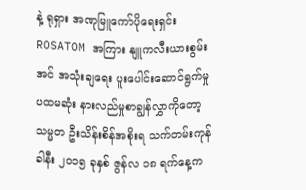နဲ့ ရုရှား အဏုမြူကော်ပိုရေးရှင်း ROSATOM အကြား နျူကလီးယားစွမ်းအင် အသုံးချရေး ပူးပေါင်းဆောင်ရွက်မှု ပထမဆုံး နားလည်မှုစာချွန်လွှာကိုတော့ သမ္မတ ဦးသိန်းစိန်အစိုးရ သက်တမ်းကုန်ခါနီး ၂၀၁၅ ခုနှစ် ဇွန်လ ၁၈ ရက်နေ့က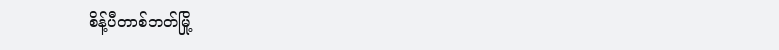စိန့်ပီတာစ်ဘတ်မြို့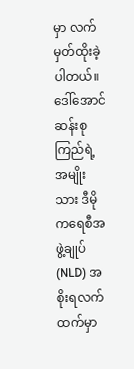မှာ လက်မှတ်ထိုးခဲ့ပါတယ်။
ဒေါ်အောင်ဆန်းစုကြည်ရဲ့ အမျိုးသား ဒီမိုကရေစီအဖွဲ့ချုပ် (NLD) အစိုးရလက်ထက်မှာ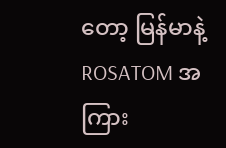တော့ မြန်မာနဲ့ ROSATOM အကြား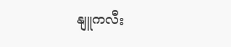နျူကလီး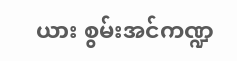ယား စွမ်းအင်ကဏ္ဍ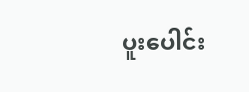ပူးပေါင်း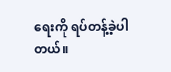ရေးကို ရပ်တန့်ခဲ့ပါတယ်။